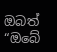ඔබත් “ඔබේ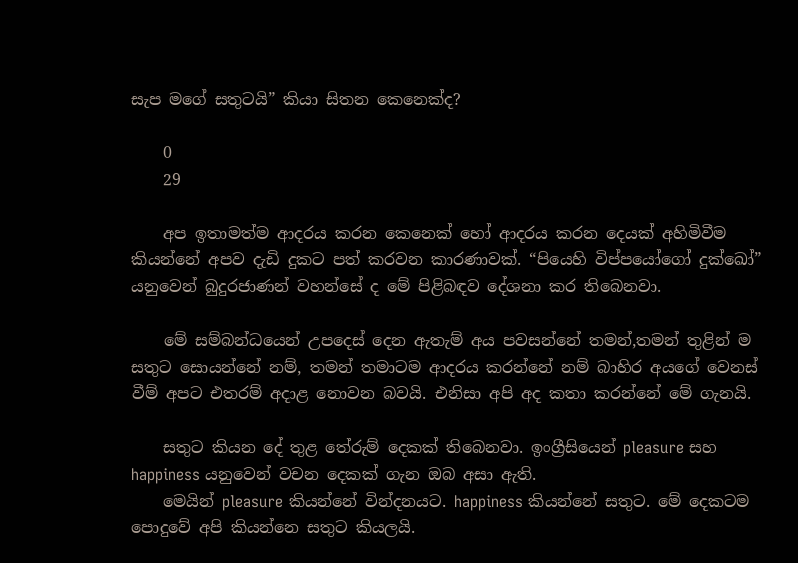සැප මගේ සතුටයි” කියා සිතන කෙනෙක්ද?

    0
    29

    අප ඉතාමත්ම ආදරය කරන කෙනෙක් හෝ ආදරය කරන දෙයක් අහිමිවීම කියන්නේ අපව දැඩි දුකට පත් කරවන කාරණාවක්. “පියෙහි විප්පයෝගෝ දුක්ඛෝ” යනුවෙන් බුදුරජාණන් වහන්සේ ද මේ පිළිබඳව දේශනා කර තිබෙනවා.

    මේ සම්බන්ධයෙන් උපදෙස් දෙන ඇතැම් අය පවසන්නේ තමන්,තමන් තුළින් ම සතුට සොයන්නේ නම්, තමන් තමාටම ආදරය කරන්නේ නම් බාහිර අයගේ වෙනස් වීම් අපට එතරම් අදාළ නොවන බවයි. එනිසා අපි අද කතා කරන්නේ මේ ගැනයි.

    සතුට කියන දේ තුළ තේරුම් දෙකක් තිබෙනවා. ඉංග්‍රීසියෙන් pleasure සහ happiness යනුවෙන් වචන දෙකක් ගැන ඔබ අසා ඇති.
    මෙයින් pleasure කියන්නේ වින්දනයට. happiness කියන්නේ සතුට. මේ දෙකටම පොදුවේ අපි කියන්නෙ සතුට කියලයි.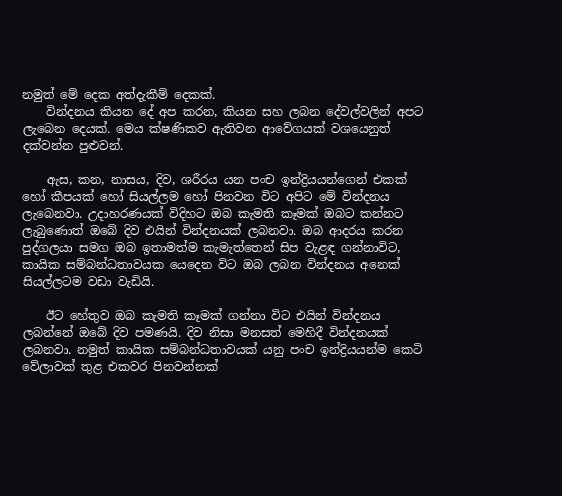නමුත් මේ දෙක අත්දැකීම් දෙකක්.
    වින්දනය කියන දේ අප කරන, කියන සහ ලබන දේවල්වලින් අපට ලැබෙන දෙයක්. මෙය ක්ෂණිකව ඇතිවන ආවේගයක් වශයෙනුත් දක්වන්න පුළුවන්.

    ඇස, කන, නාසය, දිව, ශරීරය යන පංච ඉන්ද්‍රියයන්ගෙන් එකක් හෝ කීපයක් හෝ සියල්ලම හෝ පිනවන විට අපිට මේ වින්දනය ලැබෙනවා. උදාහරණයක් විදිහට ඔබ කැමති කෑමක් ඔබට කන්නට ලැබුණොත් ඔබේ දිව එයින් වින්දනයක් ලබනවා. ඔබ ආදරය කරන පුද්ගලයා සමග ඔබ ඉතාමත්ම කැමැත්තෙන් සිප වැළඳ ගන්නාවිට, කායික සම්බන්ධතාවයක යෙදෙන විට ඔබ ලබන වින්දනය අනෙක් සියල්ලටම වඩා වැඩියි.

    ඊට හේතුව ඔබ කැමති කෑමක් ගන්නා විට එයින් වින්දනය ලබන්නේ ඔබේ දිව පමණයි. දිව නිසා මනසත් මෙහිදී වින්දනයක් ලබනවා. නමුත් කායික සම්බන්ධතාවයක් යනු පංච ඉන්ද්‍රියයන්ම කෙටි වේලාවක් තුළ එකවර පිනවන්නක්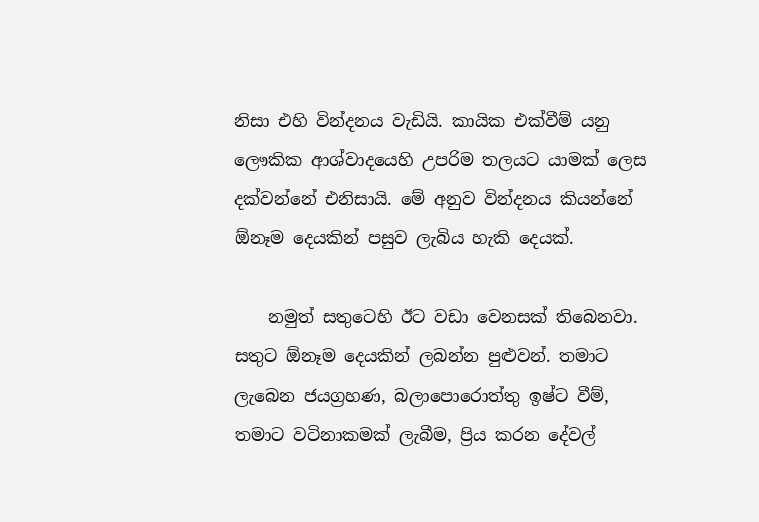නිසා එහි වින්දනය වැඩියි. කායික එක්වීම් යනු ලෞකික ආශ්වාදයෙහි උපරිම තලයට යාමක් ලෙස දක්වන්නේ එනිසායි. මේ අනුව වින්දනය කියන්නේ ඕනෑම දෙයකින් පසුව ලැබිය හැකි දෙයක්.

    නමුත් සතුටෙහි ඊට වඩා වෙනසක් තිබෙනවා. සතුට ඕනෑම දෙයකින් ලබන්න පුළුවන්. තමාට ලැබෙන ජයග්‍රහණ, බලාපොරොත්තු ඉෂ්ට වීම්, තමාට වටිනාකමක් ලැබීම, ප්‍රිය කරන දේවල්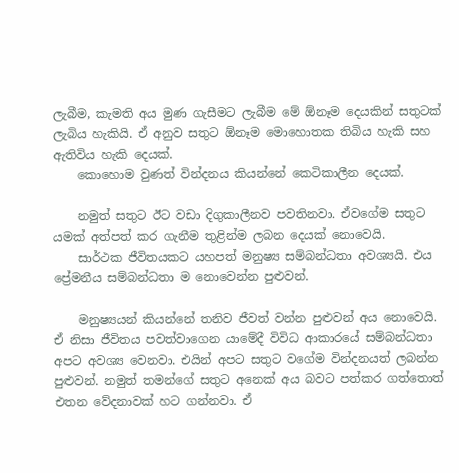ලැබීම, කැමති අය මුණ ගැසීමට ලැබීම මේ ඕනෑම දෙයකින් සතුටක් ලැබිය හැකියි. ඒ අනුව සතුට ඕනෑම මොහොතක තිබිය හැකි සහ ඇතිවිය හැකි දෙයක්.
    කොහොම වුණත් වින්දනය කියන්නේ කෙටිකාලීන දෙයක්.

    නමුත් සතුට ඊට වඩා දිගුකාලීනව පවතිනවා. ඒවගේම සතුට යමක් අත්පත් කර ගැනීම තුළින්ම ලබන දෙයක් නොවෙයි.
    සාර්ථක ජීවිතයකට යහපත් මනුෂ්‍ය සම්බන්ධතා අවශ්‍යයි. එය ප්‍රේමනීය සම්බන්ධතා ම නොවෙන්න පුළුවන්.

    මනුෂ්‍යයන් කියන්නේ තනිව ජීවත් වන්න පුළුවන් අය නොවෙයි. ඒ නිසා ජීවිතය පවත්වාගෙන යාමේදී විවිධ ආකාරයේ සම්බන්ධතා අපට අවශ්‍ය වෙනවා. එයින් අපට සතුට වගේම වින්දනයත් ලබන්න පුළුවන්. නමුත් තමන්ගේ සතුට අනෙක් අය බවට පත්කර ගත්තොත් එතන වේදනාවක් හට ගන්නවා. ඒ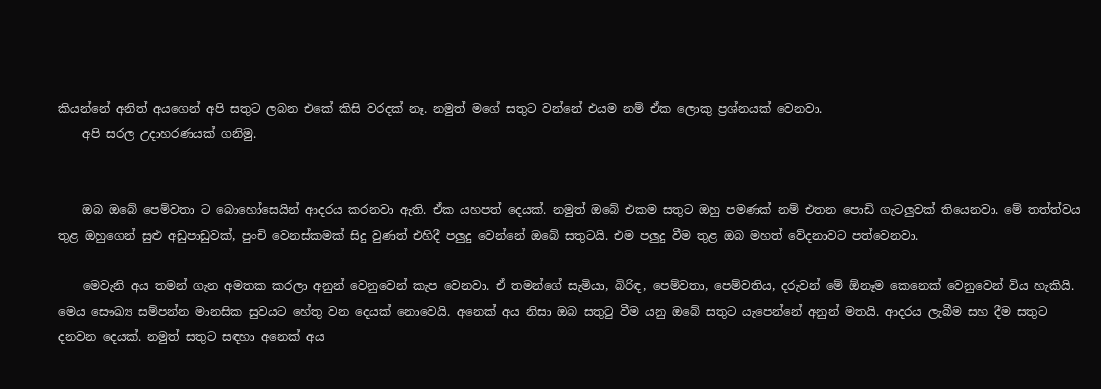කියන්නේ අනිත් අයගෙන් අපි සතුට ලබන එකේ කිසි වරදක් නෑ. නමුත් මගේ සතුට වන්නේ එයම නම් ඒක ලොකු ප්‍රශ්නයක් වෙනවා.
    අපි සරල උදාහරණයක් ගනිමු.


    ඔබ ඔබේ පෙම්වතා ට බොහෝසෙයින් ආදරය කරනවා ඇති. ඒක යහපත් දෙයක්. නමුත් ඔබේ එකම සතුට ඔහු පමණක් නම් එතන පොඩි ගැටලුවක් තියෙනවා. මේ තත්ත්වය තුළ ඔහුගෙන් සුළු අඩුපාඩුවක්, පුංචි වෙනස්කමක් සිදු වුණත් එහිදී පලුදු වෙන්නේ ඔබේ සතුටයි. එම පලුදු වීම තුළ ඔබ මහත් වේදනාවට පත්වෙනවා.

    මෙවැනි අය තමන් ගැන අමතක කරලා අනුන් වෙනුවෙන් කැප වෙනවා. ඒ තමන්ගේ සැමියා, බිරිඳ, පෙම්වතා, පෙම්වතිය, දරුවන් මේ ඕනෑම කෙනෙක් වෙනුවෙන් විය හැකියි. මෙය සෞඛ්‍ය සම්පන්න මානසික සුවයට හේතු වන දෙයක් නොවෙයි. අනෙක් අය නිසා ඔබ සතුටු වීම යනු ඔබේ සතුට යැපෙන්නේ අනුන් මතයි. ආදරය ලැබීම සහ දීම සතුට දනවන දෙයක්. නමුත් සතුට සඳහා අනෙක් අය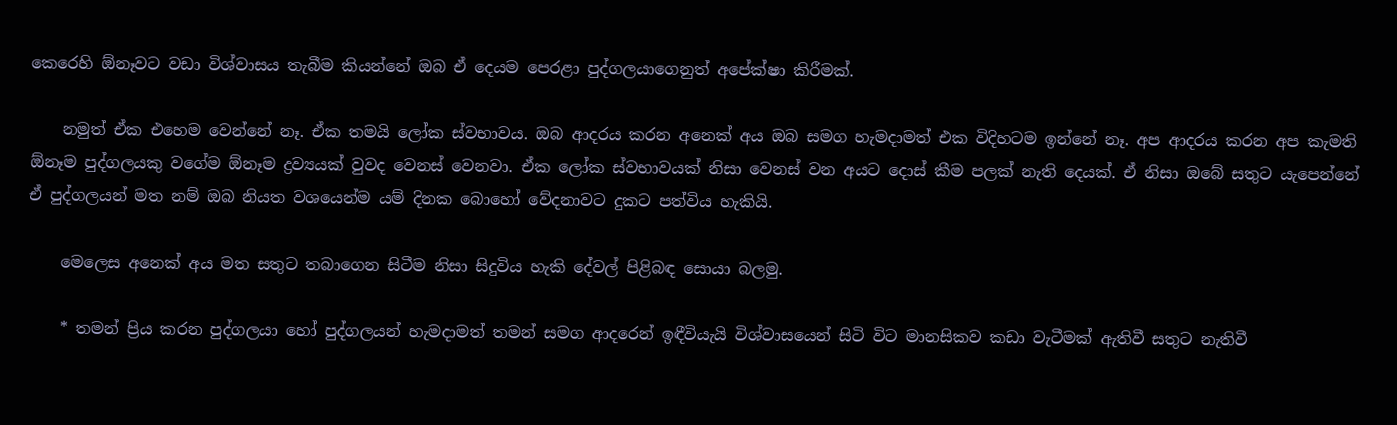කෙරෙහි ඕනෑවට වඩා විශ්වාසය තැබීම කියන්නේ ඔබ ඒ දෙයම පෙරළා පුද්ගලයාගෙනුත් අපේක්ෂා කිරීමක්.

    නමුත් ඒක එහෙම වෙන්නේ නෑ. ඒක තමයි ලෝක ස්වභාවය. ඔබ ආදරය කරන අනෙක් අය ඔබ සමග හැමදාමත් එක විදිහටම ඉන්නේ නෑ. අප ආදරය කරන අප කැමති ඕනෑම පුද්ගලයකු වගේම ඕනෑම ද්‍රව්‍යයක් වුවද වෙනස් වෙනවා. ඒක ලෝක ස්වභාවයක් නිසා වෙනස් වන අයට දොස් කීම පලක් නැති දෙයක්. ඒ නිසා ඔබේ සතුට යැපෙන්නේ ඒ පුද්ගලයන් මත නම් ඔබ නියත වශයෙන්ම යම් දිනක බොහෝ වේදනාවට දුකට පත්විය හැකියි.

    මෙලෙස අනෙක් අය මත සතුට තබාගෙන සිටීම නිසා සිදුවිය හැකි දේවල් පිළිබඳ සොයා බලමු.

    * තමන් ප්‍රිය කරන පුද්ගලයා හෝ පුද්ගලයන් හැමදාමත් තමන් සමග ආදරෙන් ඉඳීවියැයි විශ්වාසයෙන් සිටි විට මානසිකව කඩා වැටීමක් ඇතිවී සතුට නැතිවී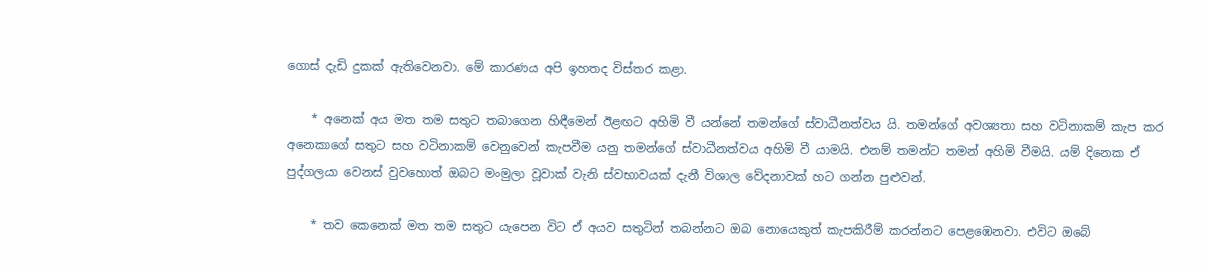ගොස් දැඩි දුකක් ඇතිවෙනවා. මේ කාරණය අපි ඉහතද විස්තර කළා.

    * අනෙක් අය මත තම සතුට තබාගෙන හිඳීමෙන් ඊළඟට අහිමි වී යන්නේ තමන්ගේ ස්වාධීනත්වය යි. තමන්ගේ අවශ්‍යතා සහ වටිනාකම් කැප කර අනෙකාගේ සතුට සහ වටිනාකම් වෙනුවෙන් කැපවීම යනු තමන්ගේ ස්වාධීනත්වය අහිමි වී යාමයි. එනම් තමන්ට තමන් අහිමි වීමයි. යම් දිනෙක ඒ පුද්ගලයා වෙනස් වුවහොත් ඔබට මංමුලා වූවාක් වැනි ස්වභාවයක් දැනී විශාල වේදනාවක් හට ගන්න පුළුවන්.

    * තව කෙනෙක් මත තම සතුට යැපෙන විට ඒ අයව සතුටින් තබන්නට ඔබ නොයෙකුත් කැපකිරීම් කරන්නට පෙළඹෙනවා. එවිට ඔබේ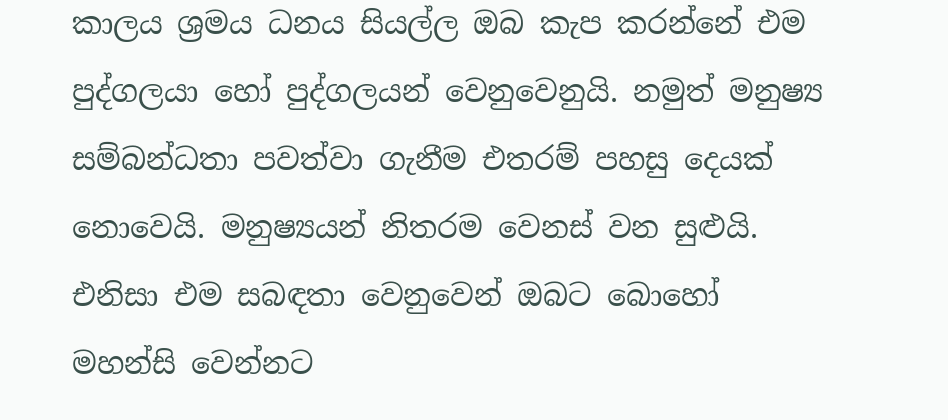කාලය ශ්‍රමය ධනය සියල්ල ඔබ කැප කරන්නේ එම පුද්ගලයා හෝ පුද්ගලයන් වෙනුවෙනුයි. නමුත් මනුෂ්‍ය සම්බන්ධතා පවත්වා ගැනීම එතරම් පහසු දෙයක් නොවෙයි. මනුෂ්‍යයන් නිතරම වෙනස් වන සුළුයි. එනිසා එම සබඳතා වෙනුවෙන් ඔබට බොහෝ මහන්සි වෙන්නට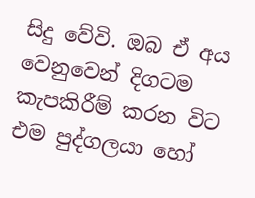සිදු වේවි. ඔබ ඒ අය වෙනුවෙන් දිගටම කැපකිරීම් කරන විට එම පුද්ගලයා හෝ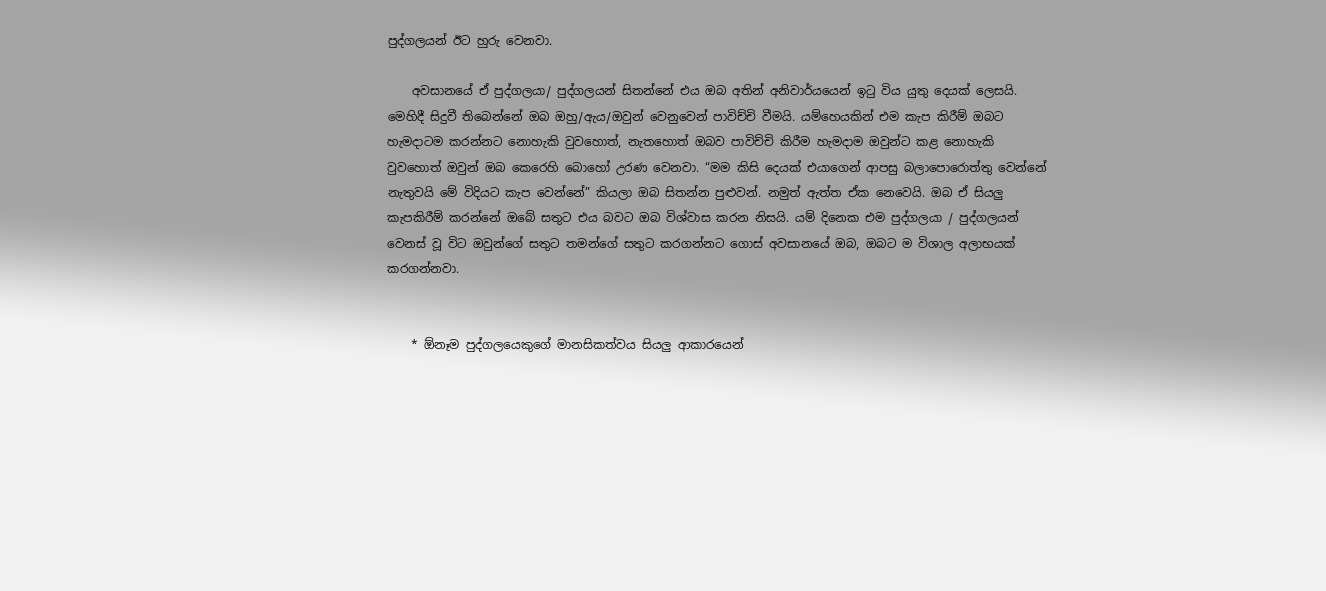පුද්ගලයන් ඊට හුරු වෙනවා.

    අවසානයේ ඒ පුද්ගලයා/ පුද්ගලයන් සිතන්නේ එය ඔබ අතින් අනිවාර්යයෙන් ඉටු විය යුතු දෙයක් ලෙසයි. මෙහිදී සිදුවී තිබෙන්නේ ඔබ ඔහු/ඇය/ඔවුන් වෙනුවෙන් පාවිච්චි වීමයි. යම්හෙයකින් එම කැප කිරීම් ඔබට හැමදාටම කරන්නට නොහැකි වුවහොත්, නැතහොත් ඔබව පාවිච්චි කිරීම හැමදාම ඔවුන්ට කළ නොහැකි වුවහොත් ඔවුන් ඔබ කෙරෙහි බොහෝ උරණ වෙනවා. “මම කිසි දෙයක් එයාගෙන් ආපසු බලාපොරොත්තු වෙන්නේ නැතුවයි මේ විදියට කැප වෙන්නේ” කියලා ඔබ සිතන්න පුළුවන්. නමුත් ඇත්ත ඒක නෙවෙයි. ඔබ ඒ සියලු කැපකිරීම් කරන්නේ ඔබේ සතුට එය බවට ඔබ විශ්වාස කරන නිසයි. යම් දිනෙක එම පුද්ගලයා / පුද්ගලයන් වෙනස් වූ විට ඔවුන්ගේ සතුට තමන්ගේ සතුට කරගන්නට ගොස් අවසානයේ ඔබ, ඔබට ම විශාල අලාභයක් කරගන්නවා.


    * ඕනෑම පුද්ගලයෙකුගේ මානසිකත්වය සියලු ආකාරයෙන්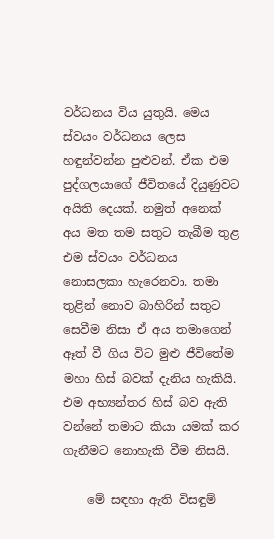වර්ධනය විය යුතුයි. මෙය ස්වයං වර්ධනය ලෙස හඳුන්වන්න පුළුවන්. ඒක එම පුද්ගලයාගේ ජීවිතයේ දියුණුවට අයිති දෙයක්. නමුත් අනෙක් අය මත තම සතුට තැබීම තුළ එම ස්වයං වර්ධනය නොසලකා හැරෙනවා. තමා තුළින් නොව බාහිරින් සතුට සෙවීම නිසා ඒ අය තමාගෙන් ඈත් වී ගිය විට මුළු ජීවිතේම මහා හිස් බවක් දැනිය හැකියි. එම අභ්‍යන්තර හිස් බව ඇති වන්නේ තමාට කියා යමක් කර ගැනීමට නොහැකි වීම නිසයි.

    මේ සඳහා ඇති විසඳුම්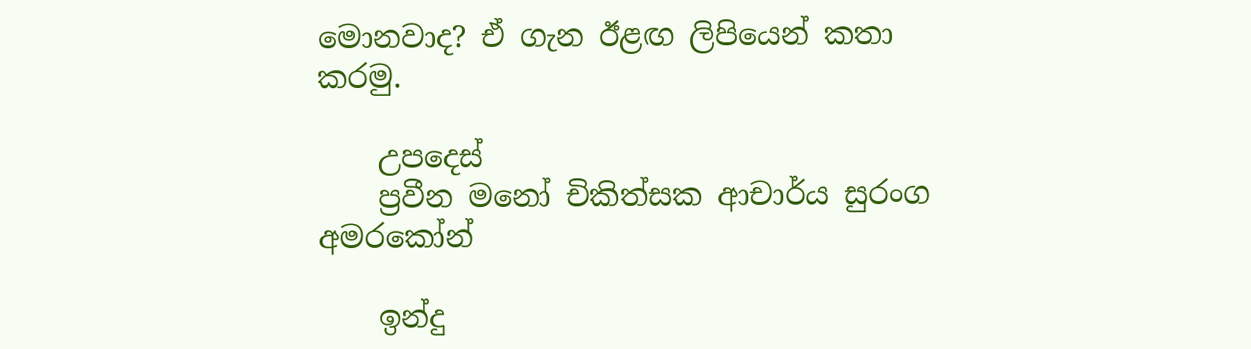මොනවාද? ඒ ගැන ඊළඟ ලිපියෙන් කතා කරමු.

    උපදෙස්
    ප්‍රවීන මනෝ චිකිත්සක ආචාර්ය සුරංග අමරකෝන්

    ඉන්දු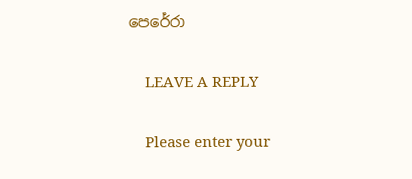පෙරේරා

    LEAVE A REPLY

    Please enter your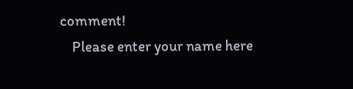comment!
    Please enter your name here